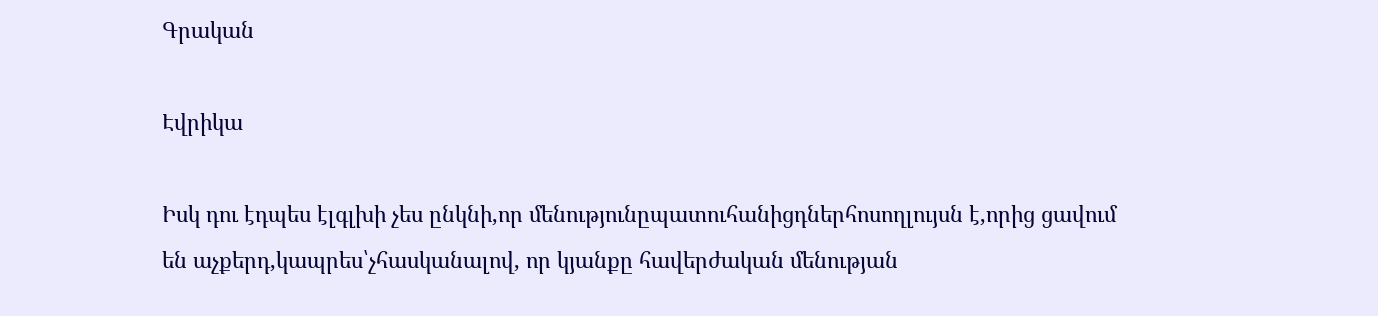Գրական

Էվրիկա

Իսկ դու էդպես էլգլխի չես ընկնի,որ մենությունըպատուհանիցդներհոսողլույսն է,որից ցավում են աչքերդ,կապրես՝չհասկանալով, որ կյանքը հավերժական մենության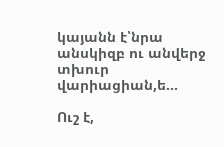կայանն է՝նրա անսկիզբ ու անվերջ տխուր վարիացիան,ե...

Ուշ է,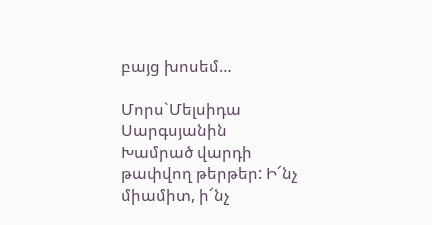բայց խոսեմ…

Մորս`Մելսիդա Սարգսյանին   Խամրած վարդի թափվող թերթեր: Ի՜նչ միամիտ, ի՜նչ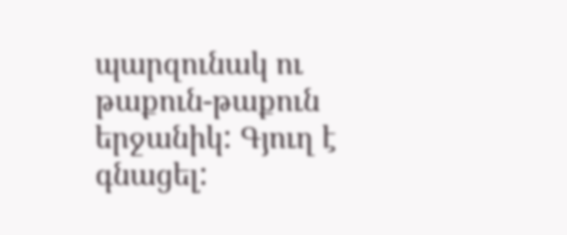պարզունակ ու թաքուն-թաքուն երջանիկ: Գյուղ է գնացել: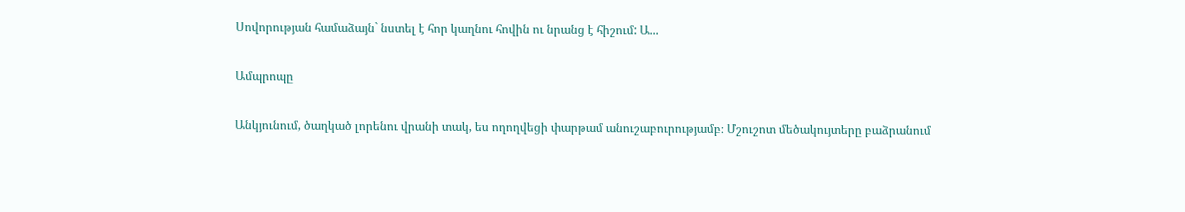Սովորության համաձայն` նստել է հոր կաղնու հովին ու նրանց է հիշում: Ա...

Ամպրոպը

Անկյունում, ծաղկած լորենու վրանի տակ, ես ողողվեցի փարթամ անուշաբուրությամբ։ Մշուշոտ մեծակույտերը բաձրանում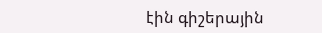էին գիշերային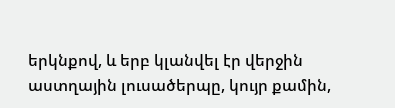երկնքով, և երբ կլանվել էր վերջին աստղային լուսածերպը, կույր քամին,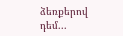ձեռքերով դեմ...